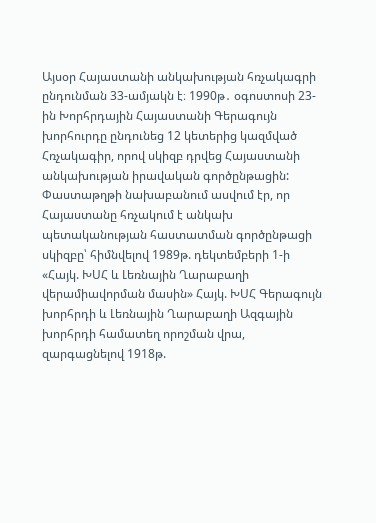Այսօր Հայաստանի անկախության հռչակագրի ընդունման 33-ամյակն է։ 1990թ․ օգոստոսի 23-ին Խորհրդային Հայաստանի Գերագույն խորհուրդը ընդունեց 12 կետերից կազմված Հռչակագիր, որով սկիզբ դրվեց Հայաստանի անկախության իրավական գործընթացին:
Փաստաթղթի նախաբանում ասվում էր, որ Հայաստանը հռչակում է անկախ պետականության հաստատման գործընթացի սկիզբը՝ հիմնվելով 1989թ. դեկտեմբերի 1-ի «Հայկ. ԽՍՀ և Լեռնային Ղարաբաղի վերամիավորման մասին» Հայկ. ԽՍՀ Գերագույն խորհրդի և Լեռնային Ղարաբաղի Ազգային խորհրդի համատեղ որոշման վրա, զարգացնելով 1918թ.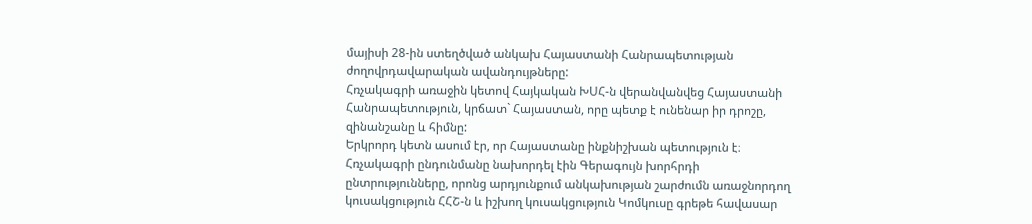մայիսի 28-ին ստեղծված անկախ Հայաստանի Հանրապետության ժողովրդավարական ավանդույթները:
Հռչակագրի առաջին կետով Հայկական ԽՍՀ-ն վերանվանվեց Հայաստանի Հանրապետություն, կրճատ` Հայաստան, որը պետք է ունենար իր դրոշը, զինանշանը և հիմնը:
Երկրորդ կետն ասում էր, որ Հայաստանը ինքնիշխան պետություն է։
Հռչակագրի ընդունմանը նախորդել էին Գերագույն խորհրդի ընտրությունները, որոնց արդյունքում անկախության շարժումն առաջնորդող կուսակցություն ՀՀՇ-ն և իշխող կուսակցություն Կոմկուսը գրեթե հավասար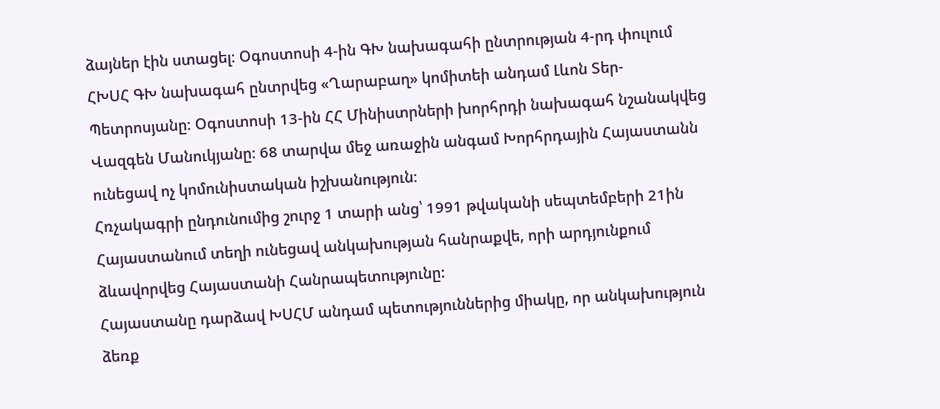ձայներ էին ստացել։ Օգոստոսի 4-ին ԳԽ նախագահի ընտրության 4-րդ փուլում ՀԽՍՀ ԳԽ նախագահ ընտրվեց «Ղարաբաղ» կոմիտեի անդամ Լևոն Տեր-Պետրոսյանը։ Օգոստոսի 13-ին ՀՀ Մինիստրների խորհրդի նախագահ նշանակվեց Վազգեն Մանուկյանը։ 68 տարվա մեջ առաջին անգամ Խորհրդային Հայաստանն ունեցավ ոչ կոմունիստական իշխանություն։
Հռչակագրի ընդունումից շուրջ 1 տարի անց՝ 1991 թվականի սեպտեմբերի 21ին Հայաստանում տեղի ունեցավ անկախության հանրաքվե, որի արդյունքում ձևավորվեց Հայաստանի Հանրապետությունը:
Հայաստանը դարձավ ԽՍՀՄ անդամ պետություններից միակը, որ անկախություն ձեռք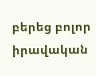բերեց բոլոր իրավական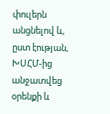փուլերն անցնելով և, ըստ էության, ԽՍՀՄ-ից անջատվեց օրենքի և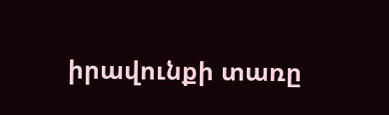իրավունքի տառը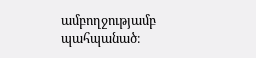ամբողջությամբ պահպանած։